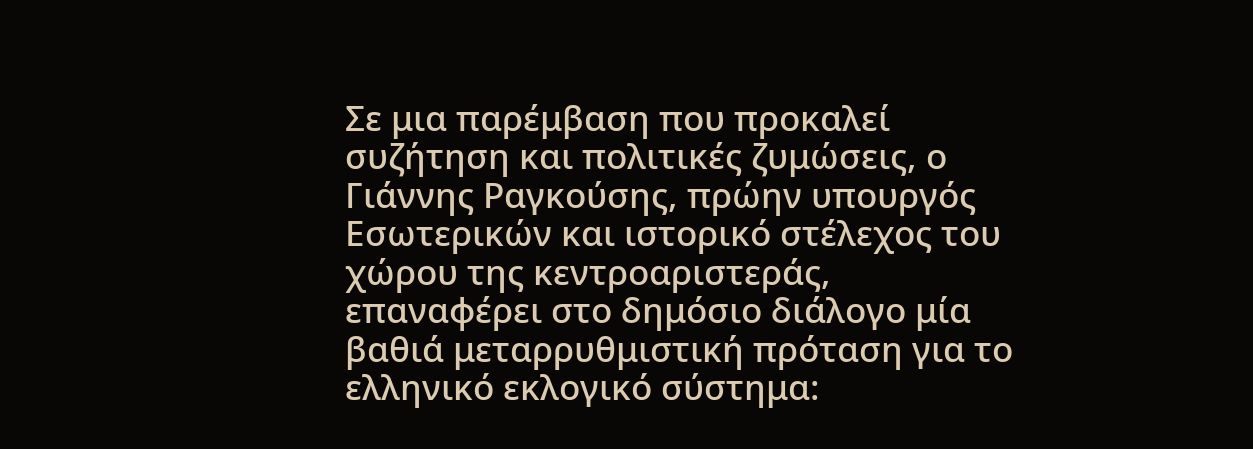Σε μια παρέμβαση που προκαλεί συζήτηση και πολιτικές ζυμώσεις, ο Γιάννης Ραγκούσης, πρώην υπουργός Εσωτερικών και ιστορικό στέλεχος του χώρου της κεντροαριστεράς, επαναφέρει στο δημόσιο διάλογο μία βαθιά μεταρρυθμιστική πρόταση για το ελληνικό εκλογικό σύστημα: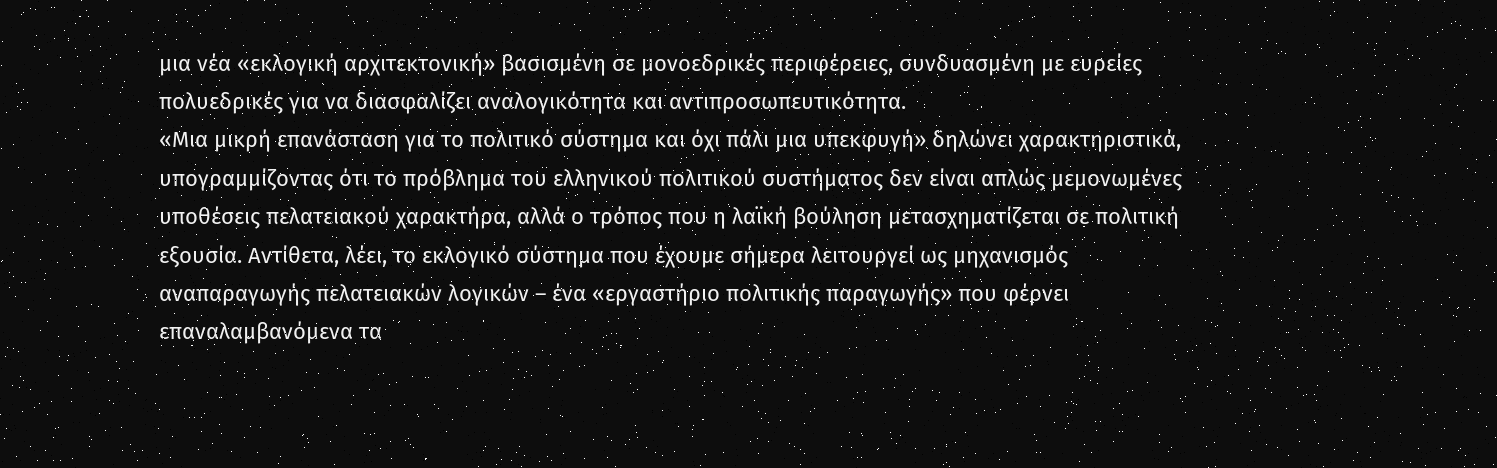μια νέα «εκλογική αρχιτεκτονική» βασισμένη σε μονοεδρικές περιφέρειες, συνδυασμένη με ευρείες πολυεδρικές για να διασφαλίζει αναλογικότητα και αντιπροσωπευτικότητα.
«Μια μικρή επανάσταση για το πολιτικό σύστημα και όχι πάλι μια υπεκφυγή» δηλώνει χαρακτηριστικά, υπογραμμίζοντας ότι το πρόβλημα του ελληνικού πολιτικού συστήματος δεν είναι απλώς μεμονωμένες υποθέσεις πελατειακού χαρακτήρα, αλλά ο τρόπος που η λαϊκή βούληση μετασχηματίζεται σε πολιτική εξουσία. Αντίθετα, λέει, το εκλογικό σύστημα που έχουμε σήμερα λειτουργεί ως μηχανισμός αναπαραγωγής πελατειακών λογικών – ένα «εργαστήριο πολιτικής παραγωγής» που φέρνει επαναλαμβανόμενα τα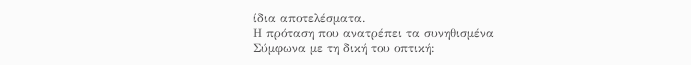ίδια αποτελέσματα.
Η πρόταση που ανατρέπει τα συνηθισμένα
Σύμφωνα με τη δική του οπτική: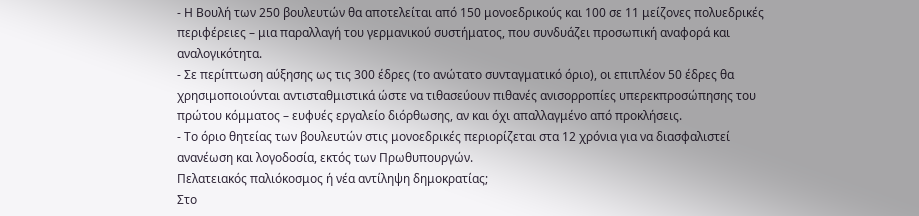- Η Βουλή των 250 βουλευτών θα αποτελείται από 150 μονοεδρικούς και 100 σε 11 μείζονες πολυεδρικές περιφέρειες – μια παραλλαγή του γερμανικού συστήματος, που συνδυάζει προσωπική αναφορά και αναλογικότητα.
- Σε περίπτωση αύξησης ως τις 300 έδρες (το ανώτατο συνταγματικό όριο), οι επιπλέον 50 έδρες θα χρησιμοποιούνται αντισταθμιστικά ώστε να τιθασεύουν πιθανές ανισορροπίες υπερεκπροσώπησης του πρώτου κόμματος – ευφυές εργαλείο διόρθωσης, αν και όχι απαλλαγμένο από προκλήσεις.
- Το όριο θητείας των βουλευτών στις μονοεδρικές περιορίζεται στα 12 χρόνια για να διασφαλιστεί ανανέωση και λογοδοσία, εκτός των Πρωθυπουργών.
Πελατειακός παλιόκοσμος ή νέα αντίληψη δημοκρατίας;
Στο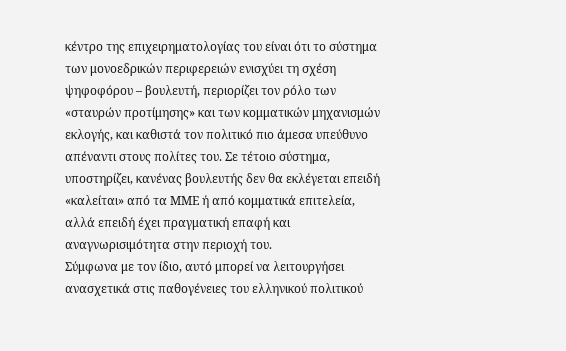κέντρο της επιχειρηματολογίας του είναι ότι το σύστημα των μονοεδρικών περιφερειών ενισχύει τη σχέση ψηφοφόρου – βουλευτή, περιορίζει τον ρόλο των «σταυρών προτίμησης» και των κομματικών μηχανισμών εκλογής, και καθιστά τον πολιτικό πιο άμεσα υπεύθυνο απέναντι στους πολίτες του. Σε τέτοιο σύστημα, υποστηρίζει, κανένας βουλευτής δεν θα εκλέγεται επειδή «καλείται» από τα ΜΜΕ ή από κομματικά επιτελεία, αλλά επειδή έχει πραγματική επαφή και αναγνωρισιμότητα στην περιοχή του.
Σύμφωνα με τον ίδιο, αυτό μπορεί να λειτουργήσει ανασχετικά στις παθογένειες του ελληνικού πολιτικού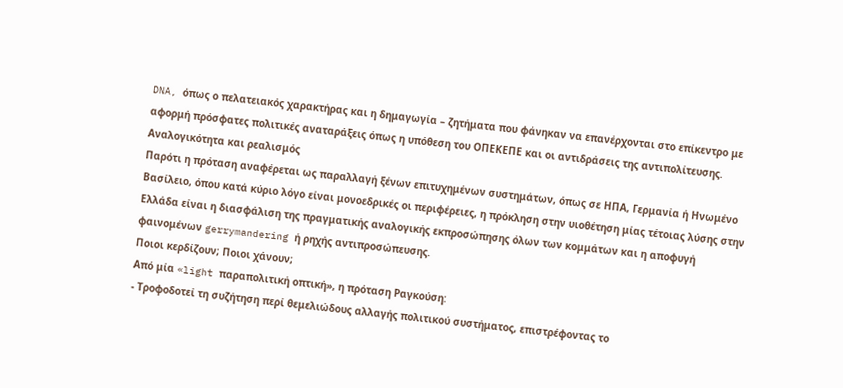DNA, όπως ο πελατειακός χαρακτήρας και η δημαγωγία – ζητήματα που φάνηκαν να επανέρχονται στο επίκεντρο με αφορμή πρόσφατες πολιτικές αναταράξεις όπως η υπόθεση του ΟΠΕΚΕΠΕ και οι αντιδράσεις της αντιπολίτευσης.
Αναλογικότητα και ρεαλισμός
Παρότι η πρόταση αναφέρεται ως παραλλαγή ξένων επιτυχημένων συστημάτων, όπως σε ΗΠΑ, Γερμανία ή Ηνωμένο Βασίλειο, όπου κατά κύριο λόγο είναι μονοεδρικές οι περιφέρειες, η πρόκληση στην υιοθέτηση μίας τέτοιας λύσης στην Ελλάδα είναι η διασφάλιση της πραγματικής αναλογικής εκπροσώπησης όλων των κομμάτων και η αποφυγή φαινομένων gerrymandering ή ρηχής αντιπροσώπευσης.
Ποιοι κερδίζουν; Ποιοι χάνουν;
Από μία «light παραπολιτική οπτική», η πρόταση Ραγκούση:
- Τροφοδοτεί τη συζήτηση περί θεμελιώδους αλλαγής πολιτικού συστήματος, επιστρέφοντας το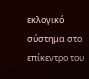εκλογικό σύστημα στο επίκεντρο του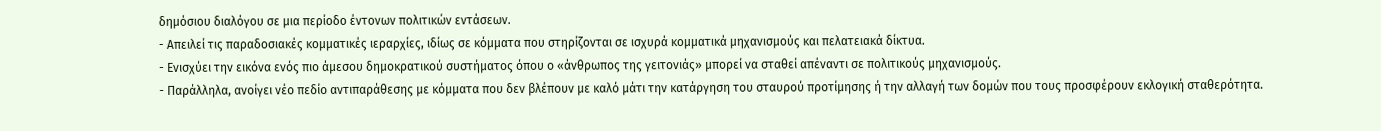δημόσιου διαλόγου σε μια περίοδο έντονων πολιτικών εντάσεων.
- Απειλεί τις παραδοσιακές κομματικές ιεραρχίες, ιδίως σε κόμματα που στηρίζονται σε ισχυρά κομματικά μηχανισμούς και πελατειακά δίκτυα.
- Ενισχύει την εικόνα ενός πιο άμεσου δημοκρατικού συστήματος όπου ο «άνθρωπος της γειτονιάς» μπορεί να σταθεί απέναντι σε πολιτικούς μηχανισμούς.
- Παράλληλα, ανοίγει νέο πεδίο αντιπαράθεσης με κόμματα που δεν βλέπουν με καλό μάτι την κατάργηση του σταυρού προτίμησης ή την αλλαγή των δομών που τους προσφέρουν εκλογική σταθερότητα.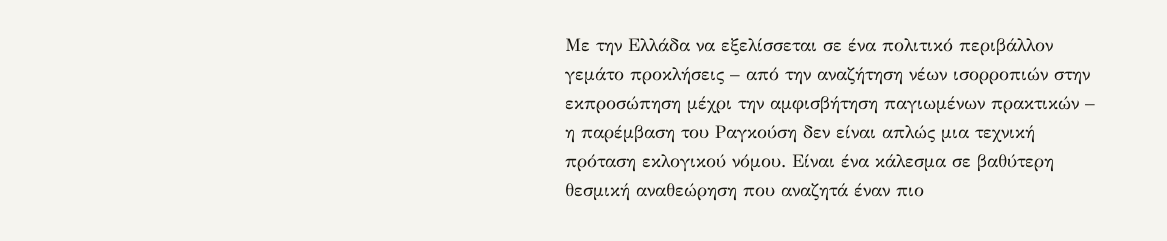Με την Ελλάδα να εξελίσσεται σε ένα πολιτικό περιβάλλον γεμάτο προκλήσεις – από την αναζήτηση νέων ισορροπιών στην εκπροσώπηση μέχρι την αμφισβήτηση παγιωμένων πρακτικών – η παρέμβαση του Ραγκούση δεν είναι απλώς μια τεχνική πρόταση εκλογικού νόμου. Είναι ένα κάλεσμα σε βαθύτερη θεσμική αναθεώρηση που αναζητά έναν πιο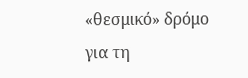«θεσμικό» δρόμο για τη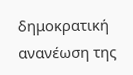δημοκρατική ανανέωση της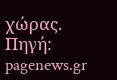χώρας.
Πηγή: pagenews.gr